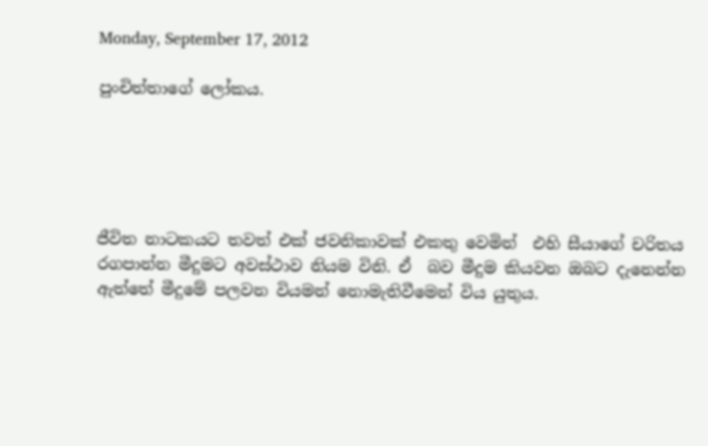Monday, September 17, 2012

පුංචිත්තාගේ ලෝකය.





ජීවිත නාටකයට තවත් එක් ජවනිකාවක් එකතු වෙමින්  එහි සීයාගේ චරිතය රගපාන්න මීදුමට අවස්ථාව නියම විනි. ඒ  බව මීදුම කියවන ඔබට දැනෙන්න ඇත්තේ මීදුමේ පලවන වියමන් නොමැතිවීමෙන් විය යුතුය.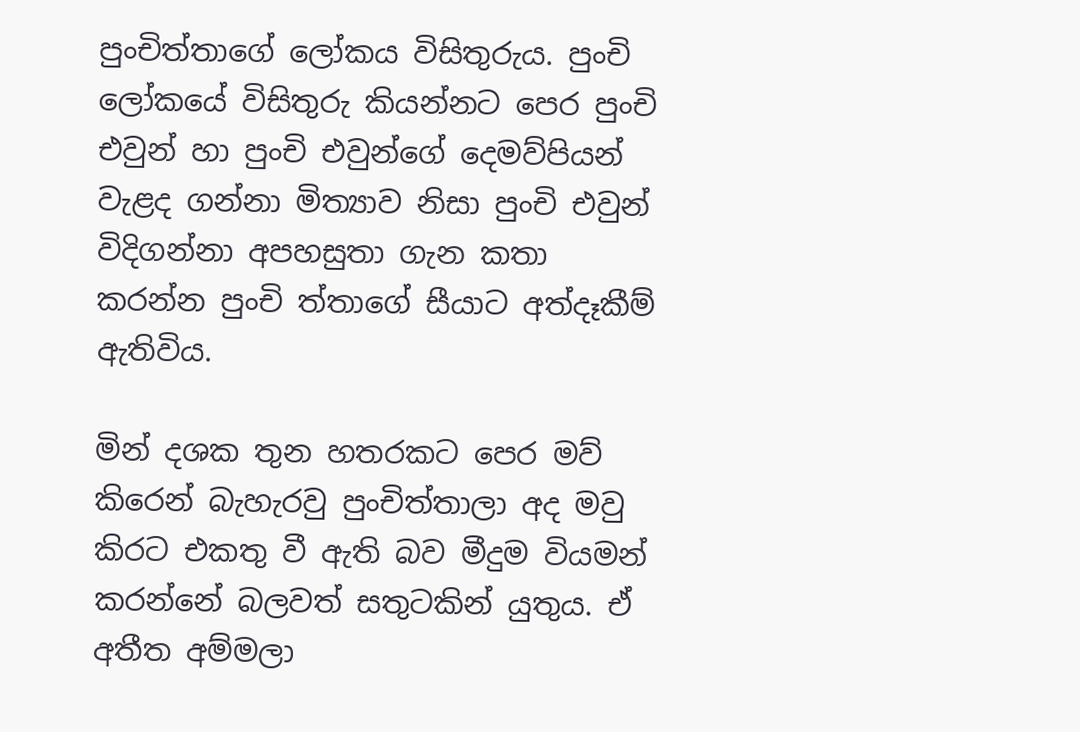පුංචිත්තාගේ ලෝකය විසිතුරුය. පුංචි ලෝකයේ විසිතුරු කියන්නට පෙර පුංචි එවුන් හා පුංචි එවුන්ගේ දෙමව්පියන් වැළද ගන්නා මිත්‍යාව නිසා පුංචි එවුන් විදිගන්නා අපහසුතා ගැන කතා කරන්න පුංචි ත්තාගේ සීයාට අත්දෑකීම් ඇතිවිය.

මින් දශක තුන හතරකට පෙර මව් කිරෙන් බැහැරවු පුංචිත්තාලා අද මවු කිරට එකතු වී ඇති බව මීදුම වියමන් කරන්නේ බලවත් සතුටකින් යුතුය. ඒ අතීත අම්මලා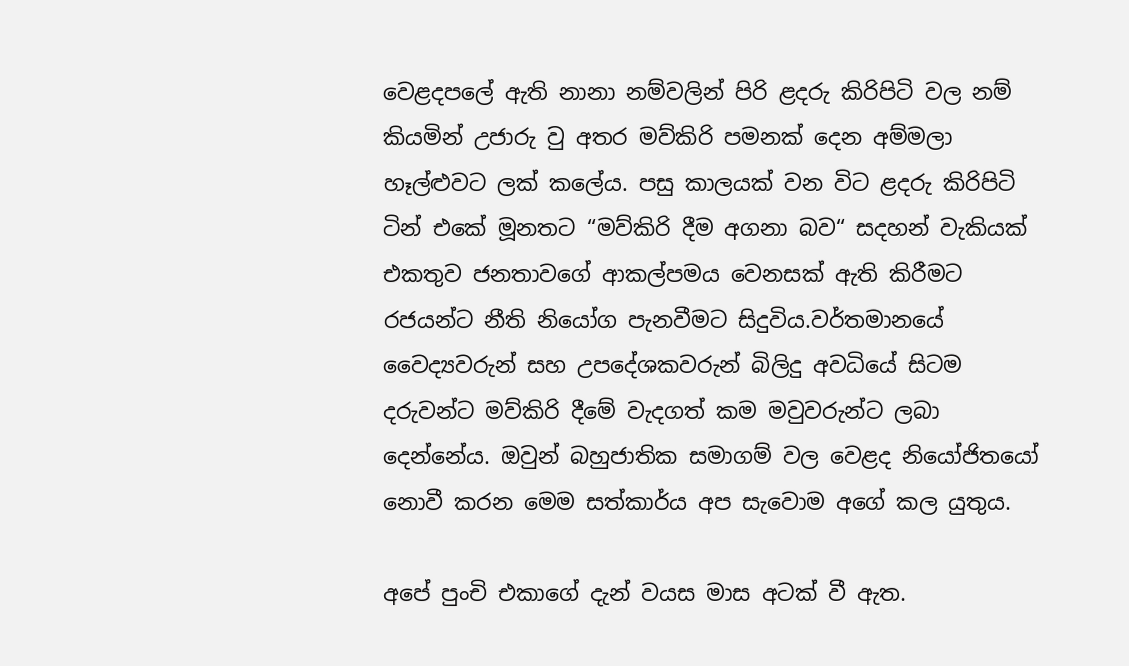වෙළදපලේ ඇති නානා නම්වලින් පිරි ළදරු කිරිපිටි වල නම් කියමින් උජාරු වු අතර මව්කිරි පමනක් දෙන අම්මලා හෑල්ළුවට ලක් කලේය. පසු කාලයක් වන විට ළදරු කිරිපිටි ටින් එකේ මූනතට “මව්කිරි දීම අගනා බව“ සදහන් වැකියක්  එකතුව ජනතාවගේ ආකල්පමය වෙනසක් ඇති කිරීමට රජයන්ට නීති නියෝග පැනවීමට සිදුවිය.වර්තමානයේ වෛද්‍යවරුන් සහ උපදේශකවරුන් බිලිදු අවධියේ සිටම දරුවන්ට මව්කිරි දීමේ වැදගත් කම මවුවරුන්ට ලබා දෙන්නේය. ඔවුන් බහුජාතික සමාගම් වල වෙළද නියෝජිතයෝ නොවී කරන මෙම සත්කාර්ය අප සැවොම අගේ කල යුතුය.

අපේ පුංචි එකාගේ දැන් වයස මාස අටක් වී ඇත.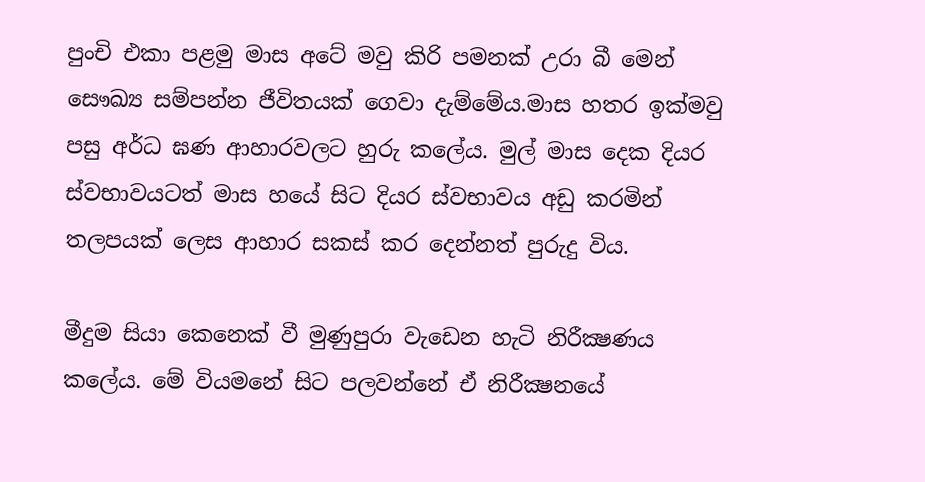පුංචි එකා පළමු මාස අටේ මවු කිරි පමනක් උරා බී මෙන් සෞඛ්‍ය සම්පන්න ජීවිතයක් ගෙවා දැම්මේය.මාස හතර ඉක්මවු පසු අර්ධ ඝණ ආහාරවලට හුරු කලේය. මුල් මාස දෙක දියර ස්වභාවයටත් මාස හයේ සිට දියර ස්වභාවය අඩු කරමින් තලපයක් ලෙස ආහාර සකස් කර දෙන්නත් පුරුදු විය.

මීදුම සියා කෙනෙක් වී මුණුපුරා වැඩෙන හැටි නිරීක්‍ෂණය කලේය. මේ වියමනේ සිට පලවන්නේ ඒ නිරීක්‍ෂනයේ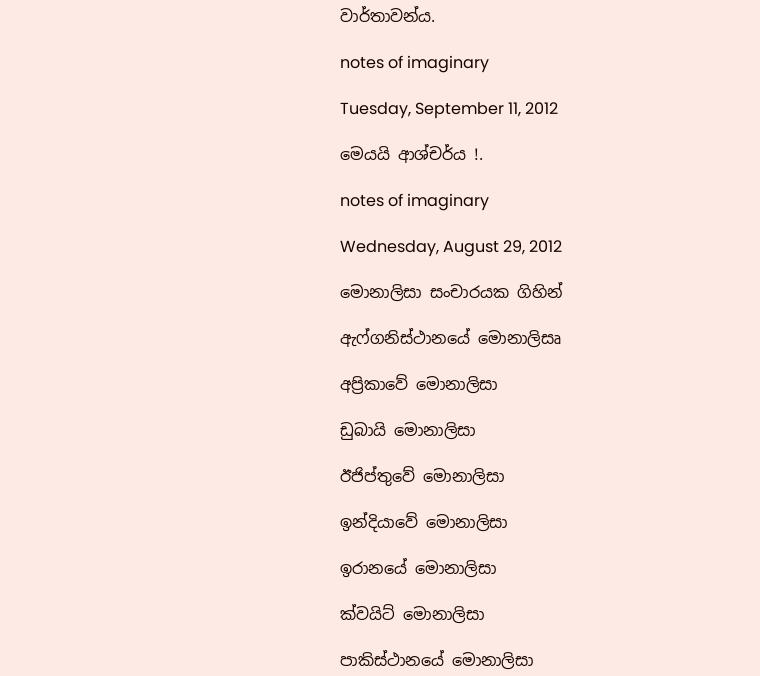වාර්තාවන්ය.

notes of imaginary

Tuesday, September 11, 2012

මෙයයි ආශ්චර්ය !.

notes of imaginary

Wednesday, August 29, 2012

මොනාලිසා සංචාරයක ගිහින්

ඇෆ්ගනිස්ථානයේ මොනාලිසෘ

අප්‍රිකාවේ මොනාලිසා

ඩුබායි මොනාලිසා

ඊජිප්තුවේ මොනාලිසා

ඉන්දියාවේ මොනාලිසා

ඉරානයේ මොනාලිසා

ක්වයිට් මොනාලිසා

පාකිස්ථානයේ මොනාලිසා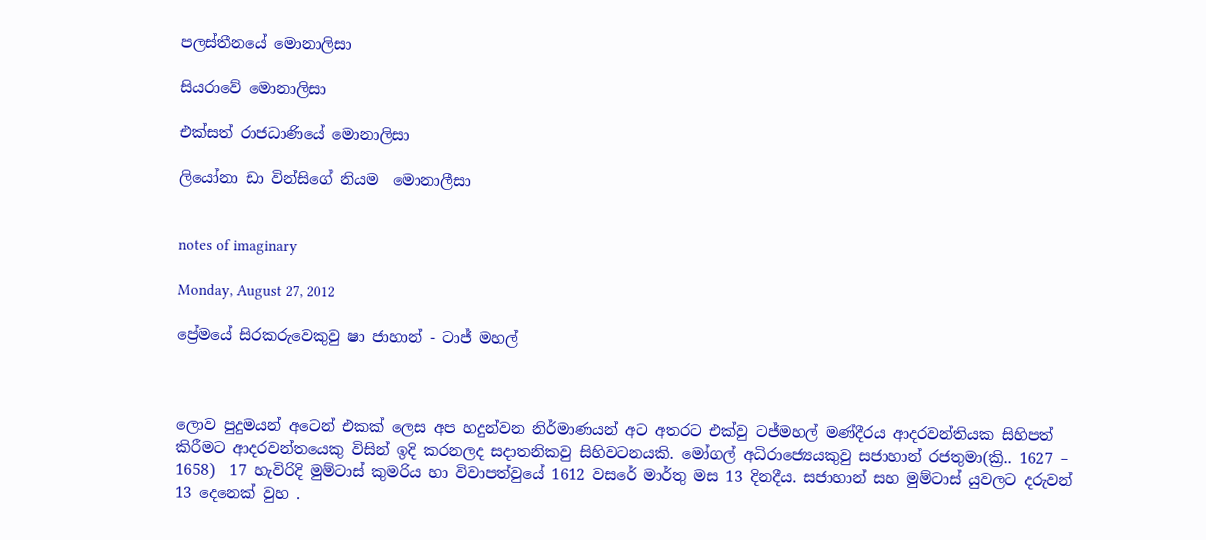පලස්තීනයේ මොනාලිසා

සියරාවේ මොනාලිසා

එක්සත් රාජධාණියේ මොනාලිසා

ලියෝනා ඩා වින්සිගේ නියම  මොනාලීසා


notes of imaginary

Monday, August 27, 2012

ප්‍රේමයේ සිරකරුවෙකුවු ෂා ජාහාන් - ටාජ් මහල්



ලොව පුදුමයන් අටෙන් එකක් ලෙස අප හදුන්වන නිර්මාණයන් අට අතරට එක්වු ටජ්මහල් මණ්දීරය ආදරවන්තියක සිහිපත් කිරීමට ආදරවන්තයෙකු විසින් ඉදි කරනලද සදාතනිකවු සිහිවටනයකි. මෝගල් අධිරාජ්‍යෙයකුවු සජාහාන් රජතුමා(ක්‍රි.. 1627 – 1658)  17 හැවිරිදි මුම්ටාස් කුමරිය හා විවාපත්වුයේ 1612 වසරේ මාර්තු මස 13 දිනදීය. සජාහාන් සහ මුම්ටාස් යුවලට දරුවන් 13 දෙනෙක් වුහ .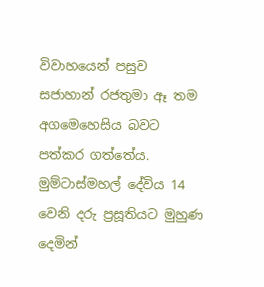විවාහයෙන් පසුව සජාහාන් රජතුමා ඈ තම අගමෙහෙසිය බවට පත්කර ගත්තේය. මුම්ටාස්මහල් දේවිය 14 වෙනි දරු ප්‍රසූතියට මුහුණ දෙමින්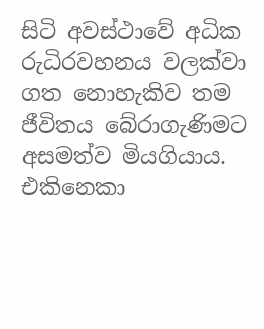සිටි අවස්ථාවේ අධික රුධිරවහනය වලක්වා ගත නොහැකිව තම ජීවිතය බේරාගැණිමට අසමත්ව මියගියාය.
එකිනෙකා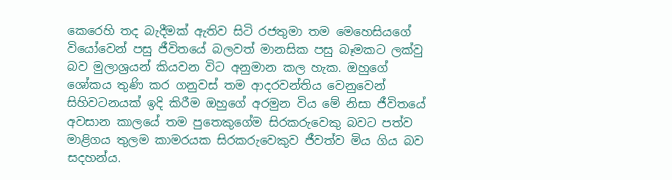කෙරෙහි තද බැදීමක් ඇතිව සිටි රජතුමා තම මෙහෙසියගේ වියෝවෙන් පසු ජීවිතයේ බලවත් මානසික පසු බෑමකට ලක්වු බව මුලාශ්‍රයන් කියවන විට අනුමාන කල හැක. ඔහුගේ ශෝකය තුණි කර ගනුවස් තම ආදරවන්තිය වෙනුවෙන් සිහිවටනයක් ඉදි කිරීම ඔහුගේ අරමුන විය මේ නිසා ජීවිතයේ අවසාන කාලයේ තම පුතෙකුගේම සිරකරුවෙකු බවට පත්ව මාළිගය තුලම කාමරයක සිරකරුවෙකුව ජීවත්ව මිය ගිය බව සදහන්ය.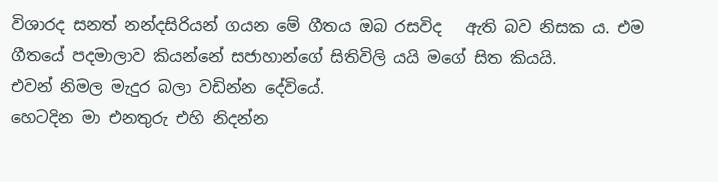විශාරද සනත් නන්දසිරියන් ගයන මේ ගීතය ඔබ රසවිද   ඇති බව නිසක ය. එම ගීතයේ පදමාලාව කියන්නේ සජාහාන්ගේ සිතිවිලි යයි මගේ සිත කියයි.
එවන් නිමල මැදුර බලා වඩින්න දේවියේ.
හෙටදින මා එනතුරු එහි නිදන්න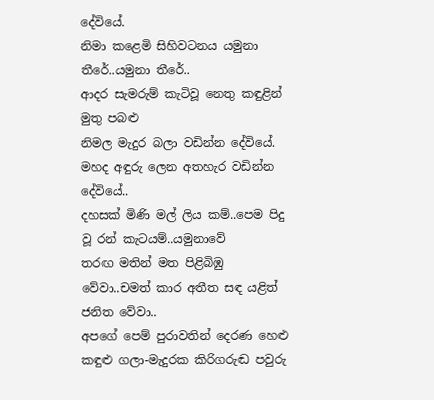දේවියේ.
නිමා කළෙමි සිහිවටනය යමුනා තීරේ..යමුනා තීරේ..
ආදර සැමරුම් කැටිවූ නෙතු කඳුළින් මුතු පබළු
නිමල මැදුර බලා වඩින්න දේවියේ.
මහද අඳුරු ලෙන අතහැර වඩින්න දේවියේ..
දහසක් මිණි මල් ලිය කම්..පෙම පිදු වූ රන් කැටයම්..යමුනාවේ
තරඟ මතින් මත පිළිබිඹු වේවා..චමත් කාර අතීත සඳ යළිත් ජනිත වේවා..
අපගේ පෙම් පුරාවතින් දෙරණ හෙළු කඳුළු ගලා-මැදුරක කිරිගරුඬ පවුරු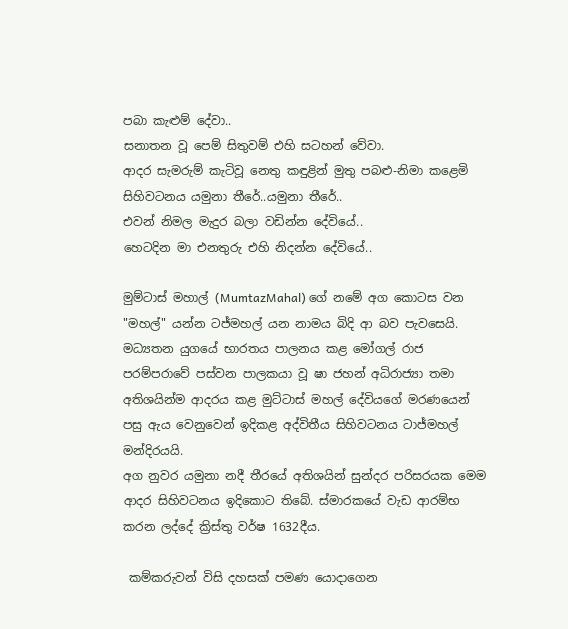පබා කැළුම් දේවා..
සනාතන වූ පෙම් සිතුවම් එහි සටහන් වේවා.
ආදර සැමරුම් කැටිවූ නෙතු කඳුළින් මුතු පබළු-නිමා කළෙමි සිහිවටනය යමුනා තීරේ..යමුනා තීරේ..
එවන් නිමල මැදුර බලා වඩින්න දේවියේ..
හෙටදින මා එනතුරු එහි නිදන්න දේවියේ..

මුම්ටාස් මහාල් (MumtazMahal) ගේ නමේ අග කොටස වන "මහල්" යන්න ටජ්මහල් යන නාමය බිදි ආ බව පැවසෙයි. මධ්‍යතන යුගයේ භාරතය පාලනය කළ මෝගල් රාජ පරම්පරාවේ ‍පස්වන පාලකයා වූ ෂා ජහන් අධිරාජ්‍යා තමා අතිශයින්ම ආදරය කළ මුට්ටාස් මහල් දේවියගේ මරණයෙන් පසු ඇය වෙනුවෙන් ඉදිකළ අද්විතීය සිහිවටනය ටාජ්මහල් මන්දිරයයි.
අග නුවර යමුනා නදී තීරයේ අතිශයින් සුන්දර පරිසරයක මෙම ආදර සිහිවටනය ඉදිකොට තිබේ. ස්මාරකයේ වැඩ ආරම්භ කරන ලද්දේ ක්‍රිස්තු වර්ෂ 1632දීය.

 කම්කරුවන් විසි දහසක් පමණ යොදාගෙන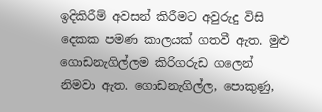ඉදිකිරීම් අවසන් කිරීමට අවුරුදු විසි දෙකක පමණ කාලයක් ගතවී ඇත. මුළු ගොඩනැගිල්ලම කිරිගරුඩ ග‍ලෙන් නිමවා ඇත. ගොඩනැගිල්ල, පොකුණු,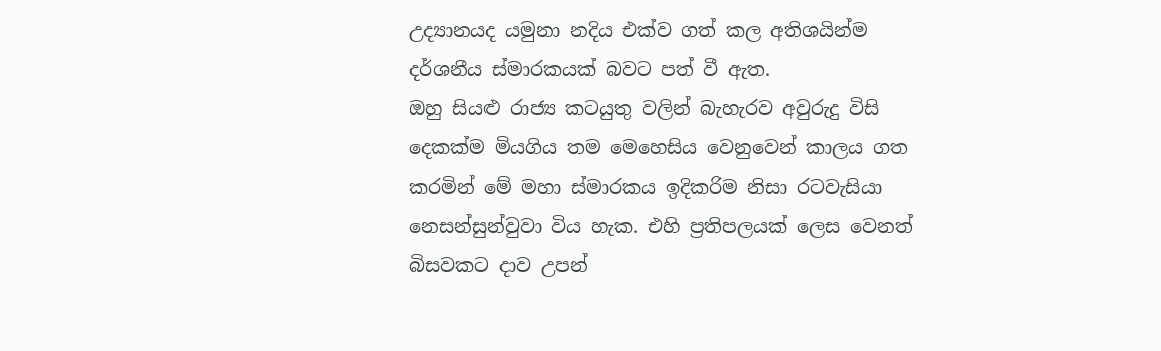උද්‍යානයද යමුනා නදිය එක්ව ගත් කල අතිශයින්ම දර්ශනීය ස්මාරකයක් බවට පත් වී ඇත.
ඔහු සියළු රාජ්‍ය කටයුතු වලින් බැහැරව අවුරුදු විසි දෙකක්ම මියගිය තම මෙහෙසිය වෙනුවෙන් කාලය ගත කරමින් මේ මහා ස්මාරකය ඉදිකරිම නිසා රටවැසියා නෙසන්සුන්වුවා විය හැක. එහි ප්‍රතිපලයක් ලෙස වෙනත්  බිසවකට දාව උපන්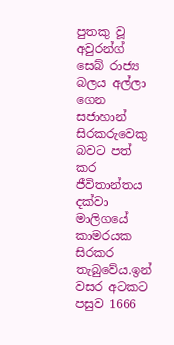පුතකු වූ අවුරන්ග් සෙබ් රාජ්‍ය බලය අල්ලා ගෙන සජාහාන් සිරකරුවෙකු බවට පත් කර ජීවිතාන්තය දක්වා මාලිගයේ කාමරයක සිරකර තැබුවේය.ඉන් වසර අටකට පසුව 1666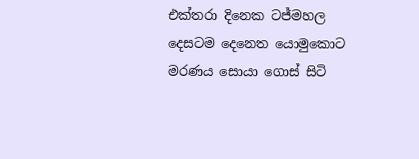එක්තරා දිනෙක ටජ්මහල දෙසටම දෙනෙත යොමුකොට මරණය සොයා ගොස් සිටි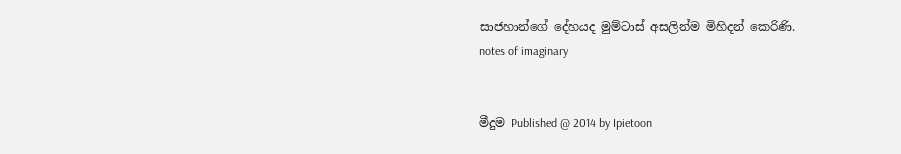සාජහාන්ගේ දේහයද මුම්ටාස් අසලින්ම මිහිදන් කෙරිණි.
notes of imaginary


මීදුම Published @ 2014 by Ipietoon